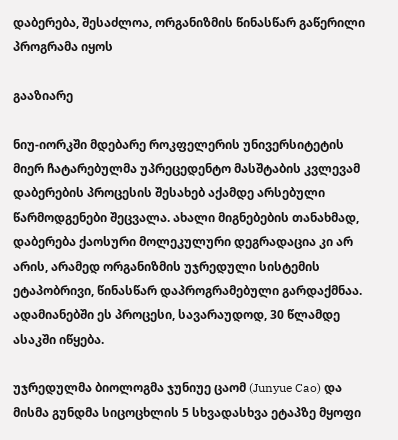დაბერება, შესაძლოა, ორგანიზმის წინასწარ გაწერილი პროგრამა იყოს

გააზიარე

ნიუ-იორკში მდებარე როკფელერის უნივერსიტეტის მიერ ჩატარებულმა უპრეცედენტო მასშტაბის კვლევამ დაბერების პროცესის შესახებ აქამდე არსებული წარმოდგენები შეცვალა. ახალი მიგნებების თანახმად, დაბერება ქაოსური მოლეკულური დეგრადაცია კი არ არის, არამედ ორგანიზმის უჯრედული სისტემის ეტაპობრივი, წინასწარ დაპროგრამებული გარდაქმნაა. ადამიანებში ეს პროცესი, სავარაუდოდ, 30 წლამდე ასაკში იწყება.

უჯრედულმა ბიოლოგმა ჯუნიუე ცაომ (Junyue Cao) და მისმა გუნდმა სიცოცხლის 5 სხვადასხვა ეტაპზე მყოფი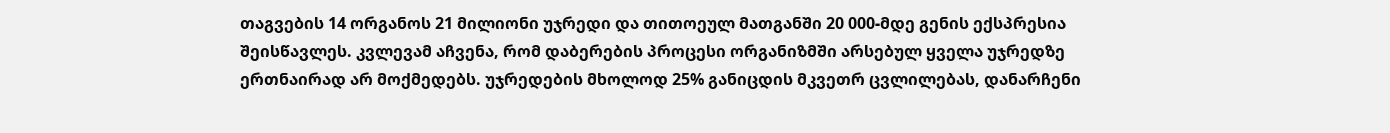თაგვების 14 ორგანოს 21 მილიონი უჯრედი და თითოეულ მათგანში 20 000-მდე გენის ექსპრესია შეისწავლეს. კვლევამ აჩვენა, რომ დაბერების პროცესი ორგანიზმში არსებულ ყველა უჯრედზე ერთნაირად არ მოქმედებს. უჯრედების მხოლოდ 25% განიცდის მკვეთრ ცვლილებას, დანარჩენი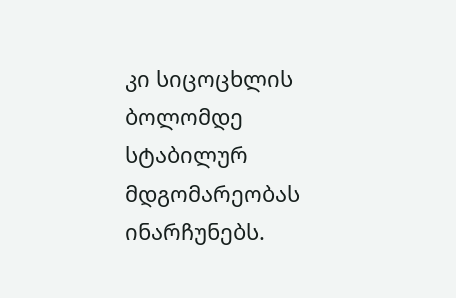კი სიცოცხლის ბოლომდე სტაბილურ მდგომარეობას ინარჩუნებს.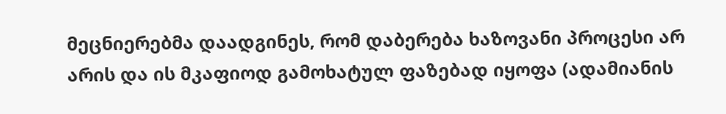მეცნიერებმა დაადგინეს, რომ დაბერება ხაზოვანი პროცესი არ არის და ის მკაფიოდ გამოხატულ ფაზებად იყოფა (ადამიანის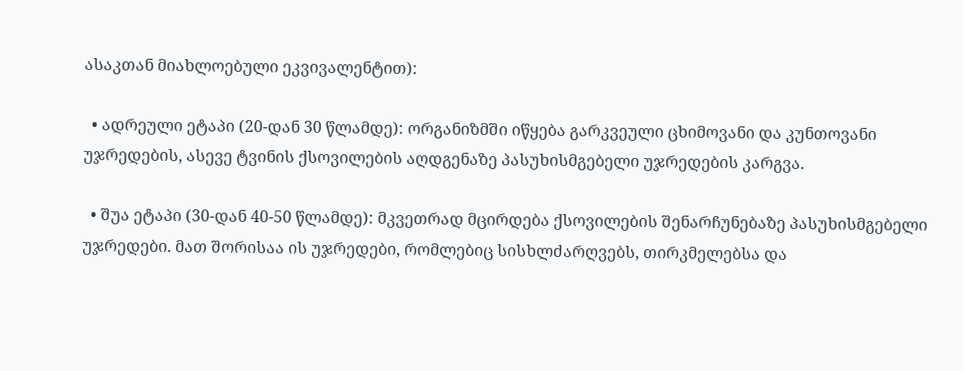ასაკთან მიახლოებული ეკვივალენტით):

  • ადრეული ეტაპი (20-დან 30 წლამდე): ორგანიზმში იწყება გარკვეული ცხიმოვანი და კუნთოვანი უჯრედების, ასევე ტვინის ქსოვილების აღდგენაზე პასუხისმგებელი უჯრედების კარგვა.

  • შუა ეტაპი (30-დან 40-50 წლამდე): მკვეთრად მცირდება ქსოვილების შენარჩუნებაზე პასუხისმგებელი უჯრედები. მათ შორისაა ის უჯრედები, რომლებიც სისხლძარღვებს, თირკმელებსა და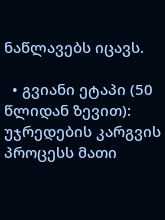ნაწლავებს იცავს.

  • გვიანი ეტაპი (50 წლიდან ზევით): უჯრედების კარგვის პროცესს მათი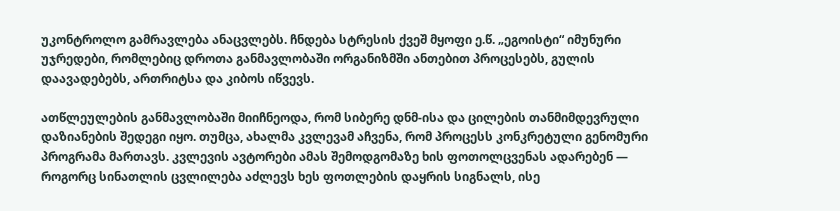უკონტროლო გამრავლება ანაცვლებს. ჩნდება სტრესის ქვეშ მყოფი ე.წ. „ეგოისტი“ იმუნური უჯრედები, რომლებიც დროთა განმავლობაში ორგანიზმში ანთებით პროცესებს, გულის დაავადებებს, ართრიტსა და კიბოს იწვევს.

ათწლეულების განმავლობაში მიიჩნეოდა, რომ სიბერე დნმ-ისა და ცილების თანმიმდევრული დაზიანების შედეგი იყო. თუმცა, ახალმა კვლევამ აჩვენა, რომ პროცესს კონკრეტული გენომური პროგრამა მართავს. კვლევის ავტორები ამას შემოდგომაზე ხის ფოთოლცვენას ადარებენ — როგორც სინათლის ცვლილება აძლევს ხეს ფოთლების დაყრის სიგნალს, ისე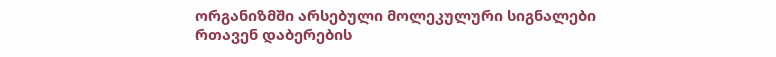ორგანიზმში არსებული მოლეკულური სიგნალები რთავენ დაბერების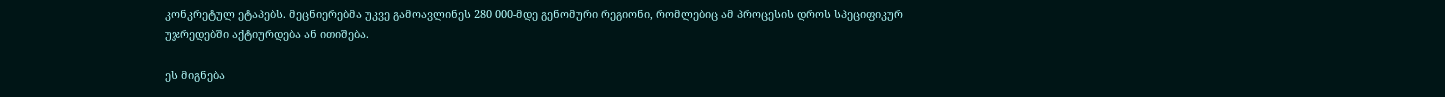კონკრეტულ ეტაპებს. მეცნიერებმა უკვე გამოავლინეს 280 000-მდე გენომური რეგიონი, რომლებიც ამ პროცესის დროს სპეციფიკურ უჯრედებში აქტიურდება ან ითიშება.

ეს მიგნება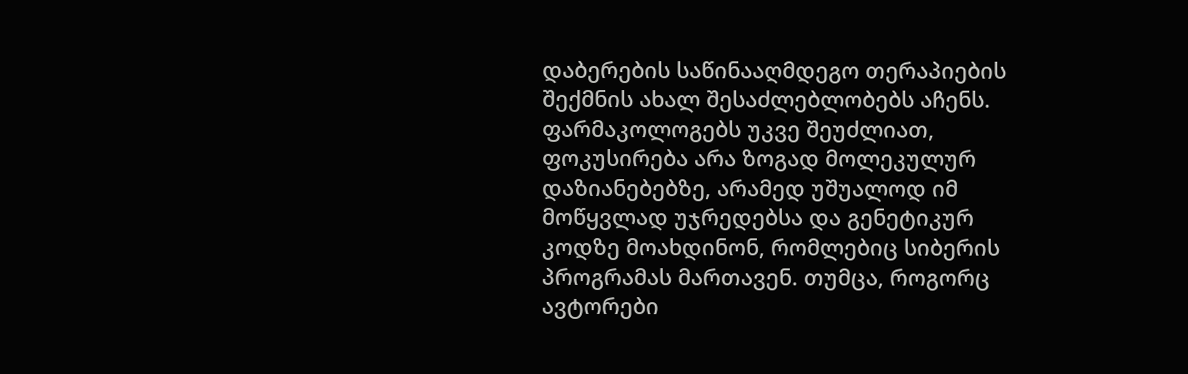დაბერების საწინააღმდეგო თერაპიების შექმნის ახალ შესაძლებლობებს აჩენს. ფარმაკოლოგებს უკვე შეუძლიათ, ფოკუსირება არა ზოგად მოლეკულურ დაზიანებებზე, არამედ უშუალოდ იმ მოწყვლად უჯრედებსა და გენეტიკურ კოდზე მოახდინონ, რომლებიც სიბერის პროგრამას მართავენ. თუმცა, როგორც ავტორები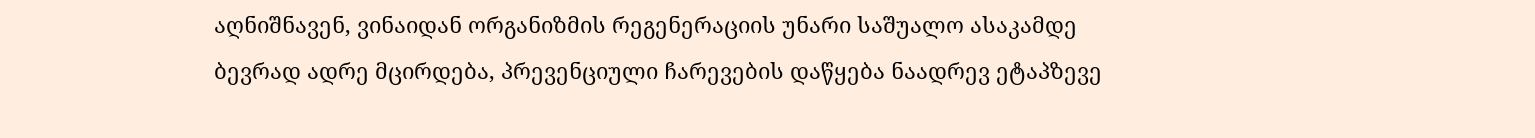აღნიშნავენ, ვინაიდან ორგანიზმის რეგენერაციის უნარი საშუალო ასაკამდე ბევრად ადრე მცირდება, პრევენციული ჩარევების დაწყება ნაადრევ ეტაპზევე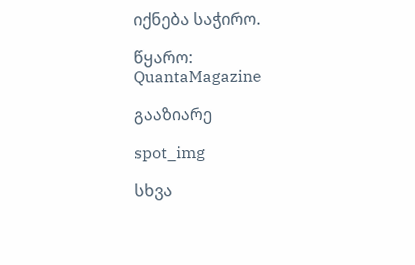იქნება საჭირო.

წყარო: QuantaMagazine

გააზიარე

spot_img

სხვა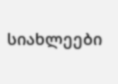სიახლეები